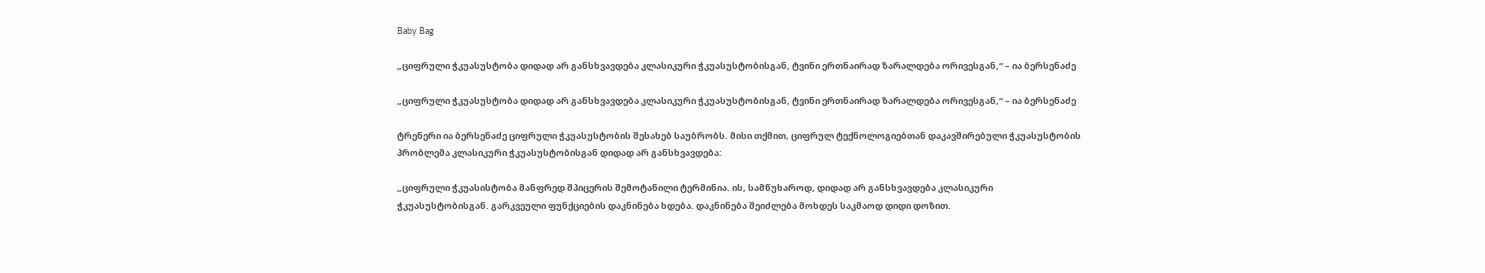Baby Bag

„ციფრული ჭკუასუსტობა დიდად არ განსხვავდება კლასიკური ჭკუასუსტობისგან, ტვინი ერთნაირად ზარალდება ორივესგან,“ – ია ბერსენაძე

„ციფრული ჭკუასუსტობა დიდად არ განსხვავდება კლასიკური ჭკუასუსტობისგან, ტვინი ერთნაირად ზარალდება ორივესგან,“ – ია ბერსენაძე

ტრენერი ია ბერსენაძე ციფრული ჭკუასუსტობის შესახებ საუბრობს. მისი თქმით, ციფრულ ტექნოლოგიებთან დაკავშირებული ჭკუასუსტობის პრობლემა კლასიკური ჭკუასუსტობისგან დიდად არ განსხვავდება:

„ციფრული ჭკუასისტობა მანფრედ შპიცერის შემოტანილი ტერმინია. ის, სამწუხაროდ, დიდად არ განსხვავდება კლასიკური ჭკუასუსტობისგან. გარკვეული ფუნქციების დაკნინება ხდება. დაკნინება შეიძლება მოხდეს საკმაოდ დიდი დოზით.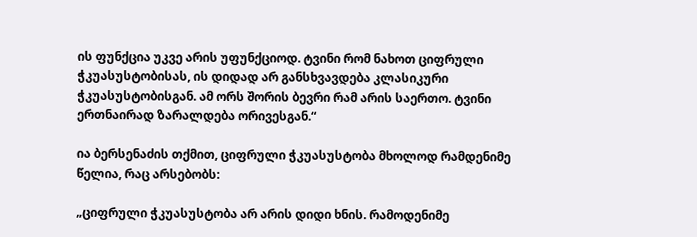ის ფუნქცია უკვე არის უფუნქციოდ. ტვინი რომ ნახოთ ციფრული ჭკუასუსტობისას, ის დიდად არ განსხვავდება კლასიკური ჭკუასუსტობისგან. ამ ორს შორის ბევრი რამ არის საერთო. ტვინი ერთნაირად ზარალდება ორივესგან.“

ია ბერსენაძის თქმით, ციფრული ჭკუასუსტობა მხოლოდ რამდენიმე წელია, რაც არსებობს:

„ციფრული ჭკუასუსტობა არ არის დიდი ხნის. რამოდენიმე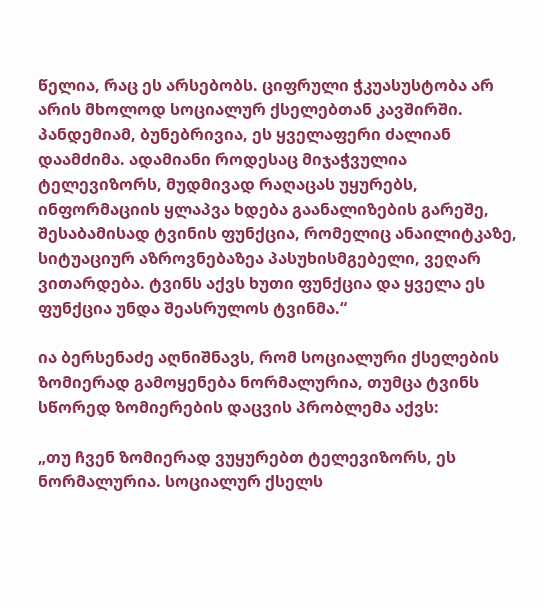წელია, რაც ეს არსებობს. ციფრული ჭკუასუსტობა არ არის მხოლოდ სოციალურ ქსელებთან კავშირში. პანდემიამ, ბუნებრივია, ეს ყველაფერი ძალიან დაამძიმა. ადამიანი როდესაც მიჯაჭვულია ტელევიზორს, მუდმივად რაღაცას უყურებს, ინფორმაციის ყლაპვა ხდება გაანალიზების გარეშე, შესაბამისად ტვინის ფუნქცია, რომელიც ანაილიტკაზე, სიტუაციურ აზროვნებაზეა პასუხისმგებელი, ვეღარ ვითარდება. ტვინს აქვს ხუთი ფუნქცია და ყველა ეს ფუნქცია უნდა შეასრულოს ტვინმა.“

ია ბერსენაძე აღნიშნავს, რომ სოციალური ქსელების ზომიერად გამოყენება ნორმალურია, თუმცა ტვინს სწორედ ზომიერების დაცვის პრობლემა აქვს:

„თუ ჩვენ ზომიერად ვუყურებთ ტელევიზორს, ეს ნორმალურია. სოციალურ ქსელს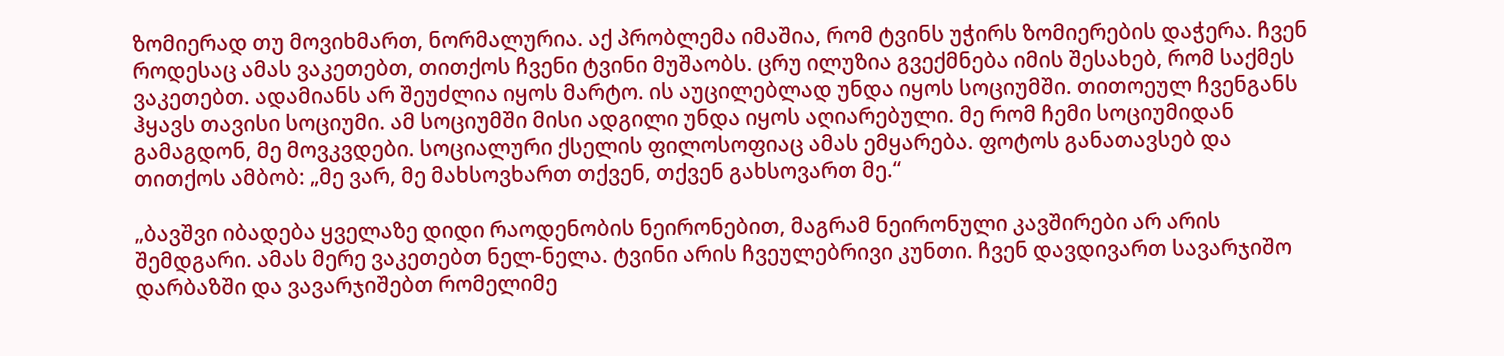ზომიერად თუ მოვიხმართ, ნორმალურია. აქ პრობლემა იმაშია, რომ ტვინს უჭირს ზომიერების დაჭერა. ჩვენ როდესაც ამას ვაკეთებთ, თითქოს ჩვენი ტვინი მუშაობს. ცრუ ილუზია გვექმნება იმის შესახებ, რომ საქმეს ვაკეთებთ. ადამიანს არ შეუძლია იყოს მარტო. ის აუცილებლად უნდა იყოს სოციუმში. თითოეულ ჩვენგანს ჰყავს თავისი სოციუმი. ამ სოციუმში მისი ადგილი უნდა იყოს აღიარებული. მე რომ ჩემი სოციუმიდან გამაგდონ, მე მოვკვდები. სოციალური ქსელის ფილოსოფიაც ამას ემყარება. ფოტოს განათავსებ და თითქოს ამბობ: „მე ვარ, მე მახსოვხართ თქვენ, თქვენ გახსოვართ მე.“

„ბავშვი იბადება ყველაზე დიდი რაოდენობის ნეირონებით, მაგრამ ნეირონული კავშირები არ არის შემდგარი. ამას მერე ვაკეთებთ ნელ-ნელა. ტვინი არის ჩვეულებრივი კუნთი. ჩვენ დავდივართ სავარჯიშო დარბაზში და ვავარჯიშებთ რომელიმე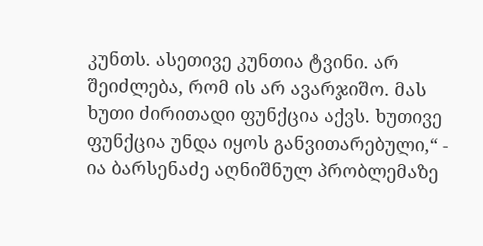კუნთს. ასეთივე კუნთია ტვინი. არ შეიძლება, რომ ის არ ავარჯიშო. მას ხუთი ძირითადი ფუნქცია აქვს. ხუთივე ფუნქცია უნდა იყოს განვითარებული,“ - ია ბარსენაძე აღნიშნულ პრობლემაზე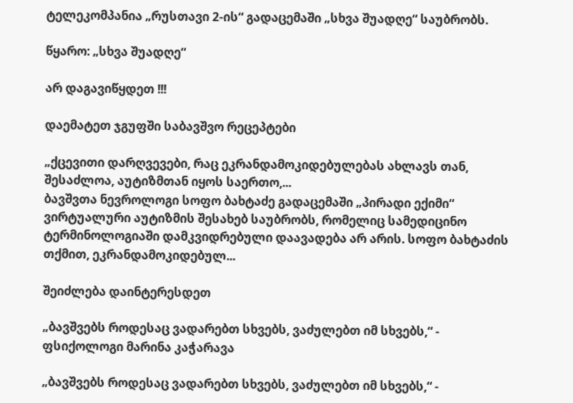ტელეკომპანია „რუსთავი 2-ის“ გადაცემაში „სხვა შუადღე“ საუბრობს.

წყარო: „სხვა შუადღე“

არ დაგავიწყდეთ !!!

დაემატეთ ჯგუფში საბავშვო რეცეპტები

„ქცევითი დარღვევები, რაც ეკრანდამოკიდებულებას ახლავს თან, შესაძლოა, აუტიზმთან იყოს საერთო,...
ბავშვთა ნევროლოგი სოფო ბახტაძე გადაცემაში „პირადი ექიმი“ ვირტუალური აუტიზმის შესახებ საუბრობს, რომელიც სამედიცინო ტერმინოლოგიაში დამკვიდრებული დაავადება არ არის. სოფო ბახტაძის თქმით, ეკრანდამოკიდებულ...

შეიძლება დაინტერესდეთ

„ბავშვებს როდესაც ვადარებთ სხვებს, ვაძულებთ იმ სხვებს,“ - ფსიქოლოგი მარინა კაჭარავა

„ბავშვებს როდესაც ვადარებთ სხვებს, ვაძულებთ იმ სხვებს,“ -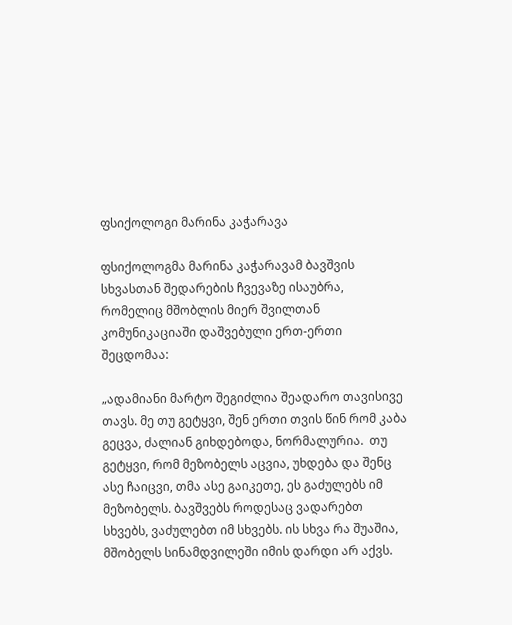ფსიქოლოგი მარინა კაჭარავა

ფსიქოლოგმა მარინა კაჭარავამ ბავშვის სხვასთან შედარების ჩვევაზე ისაუბრა, რომელიც მშობლის მიერ შვილთან კომუნიკაციაში დაშვებული ერთ-ერთი შეცდომაა:

„ადამიანი მარტო შეგიძლია შეადარო თავისივე თავს. მე თუ გეტყვი, შენ ერთი თვის წინ რომ კაბა გეცვა, ძალიან გიხდებოდა, ნორმალურია.  თუ გეტყვი, რომ მეზობელს აცვია, უხდება და შენც ასე ჩაიცვი, თმა ასე გაიკეთე, ეს გაძულებს იმ მეზობელს. ბავშვებს როდესაც ვადარებთ სხვებს, ვაძულებთ იმ სხვებს. ის სხვა რა შუაშია, მშობელს სინამდვილეში იმის დარდი არ აქვს.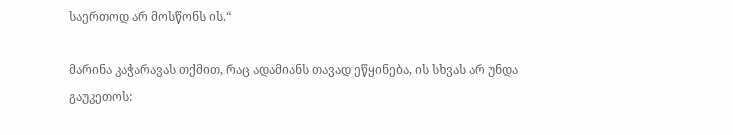საერთოდ არ მოსწონს ის.“

მარინა კაჭარავას თქმით, რაც ადამიანს თავად ეწყინება, ის სხვას არ უნდა გაუკეთოს: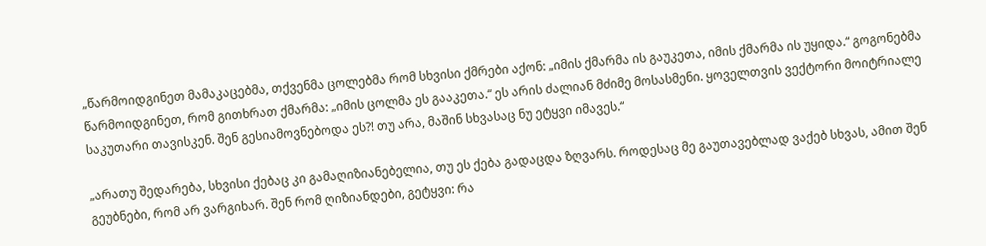„წარმოიდგინეთ მამაკაცებმა, თქვენმა ცოლებმა რომ სხვისი ქმრები აქონ: „იმის ქმარმა ის გაუკეთა, იმის ქმარმა ის უყიდა.“ გოგონებმა წარმოიდგინეთ, რომ გითხრათ ქმარმა: „იმის ცოლმა ეს გააკეთა.“ ეს არის ძალიან მძიმე მოსასმენი. ყოველთვის ვექტორი მოიტრიალე საკუთარი თავისკენ. შენ გესიამოვნებოდა ეს?! თუ არა, მაშინ სხვასაც ნუ ეტყვი იმავეს.“

„არათუ შედარება, სხვისი ქებაც კი გამაღიზიანებელია, თუ ეს ქება გადაცდა ზღვარს. როდესაც მე გაუთავებლად ვაქებ სხვას, ამით შენ გეუბნები, რომ არ ვარგიხარ. შენ რომ ღიზიანდები, გეტყვი: რა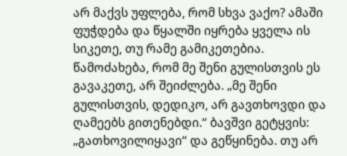არ მაქვს უფლება, რომ სხვა ვაქო? ამაში ფუჭდება და წყალში იყრება ყველა ის სიკეთე, თუ რამე გამიკეთებია. წამოძახება, რომ მე შენი გულისთვის ეს გავაკეთე, არ შეიძლება. „მე შენი გულისთვის, დედიკო, არ გავთხოვდი და ღამეებს გითენებდი.“ ბავშვი გეტყვის: „გათხოვილიყავი“ და გეწყინება. თუ არ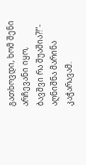გათხოვდი, ხომ შენი არჩევანი იყო, ბავშვი რა შუაშია?!“- აღნიშნა მარინა კაჭარავამ.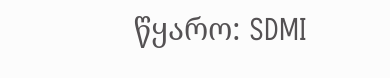წყარო: SDMI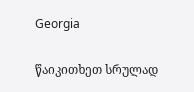Georgia

წაიკითხეთ სრულად